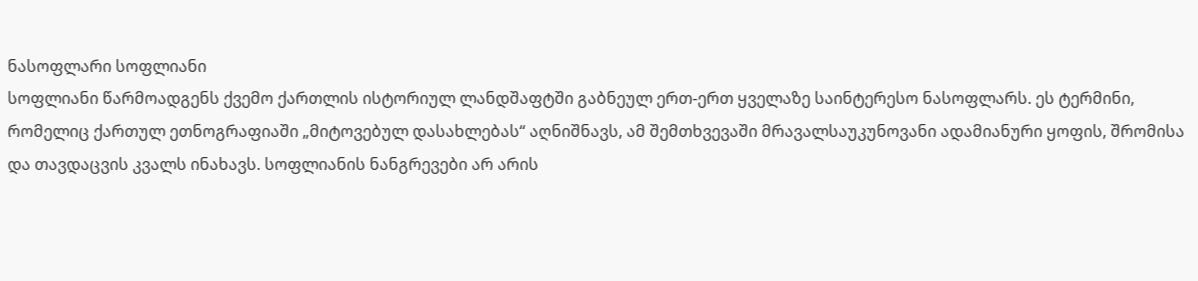ნასოფლარი სოფლიანი
სოფლიანი წარმოადგენს ქვემო ქართლის ისტორიულ ლანდშაფტში გაბნეულ ერთ-ერთ ყველაზე საინტერესო ნასოფლარს. ეს ტერმინი, რომელიც ქართულ ეთნოგრაფიაში „მიტოვებულ დასახლებას“ აღნიშნავს, ამ შემთხვევაში მრავალსაუკუნოვანი ადამიანური ყოფის, შრომისა და თავდაცვის კვალს ინახავს. სოფლიანის ნანგრევები არ არის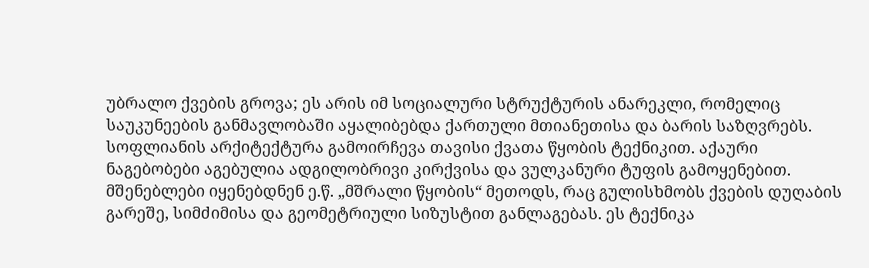უბრალო ქვების გროვა; ეს არის იმ სოციალური სტრუქტურის ანარეკლი, რომელიც საუკუნეების განმავლობაში აყალიბებდა ქართული მთიანეთისა და ბარის საზღვრებს.
სოფლიანის არქიტექტურა გამოირჩევა თავისი ქვათა წყობის ტექნიკით. აქაური ნაგებობები აგებულია ადგილობრივი კირქვისა და ვულკანური ტუფის გამოყენებით. მშენებლები იყენებდნენ ე.წ. „მშრალი წყობის“ მეთოდს, რაც გულისხმობს ქვების დუღაბის გარეშე, სიმძიმისა და გეომეტრიული სიზუსტით განლაგებას. ეს ტექნიკა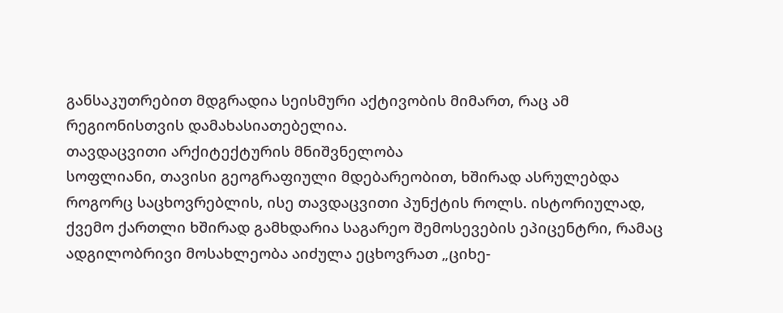განსაკუთრებით მდგრადია სეისმური აქტივობის მიმართ, რაც ამ რეგიონისთვის დამახასიათებელია.
თავდაცვითი არქიტექტურის მნიშვნელობა
სოფლიანი, თავისი გეოგრაფიული მდებარეობით, ხშირად ასრულებდა როგორც საცხოვრებლის, ისე თავდაცვითი პუნქტის როლს. ისტორიულად, ქვემო ქართლი ხშირად გამხდარია საგარეო შემოსევების ეპიცენტრი, რამაც ადგილობრივი მოსახლეობა აიძულა ეცხოვრათ „ციხე-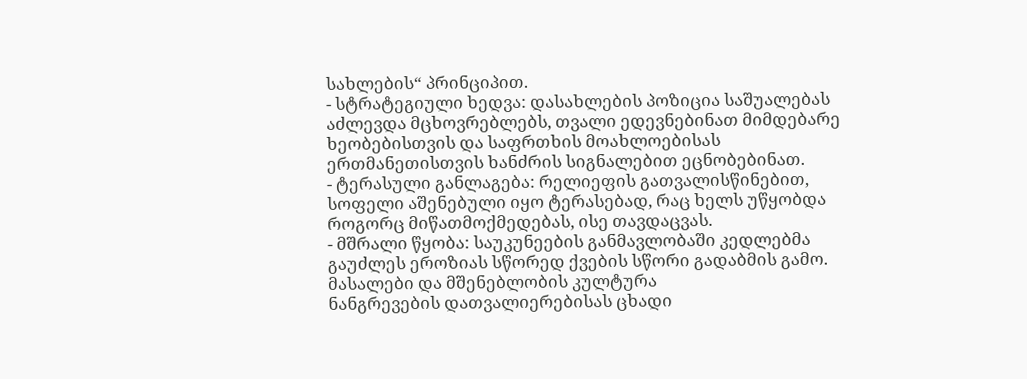სახლების“ პრინციპით.
- სტრატეგიული ხედვა: დასახლების პოზიცია საშუალებას აძლევდა მცხოვრებლებს, თვალი ედევნებინათ მიმდებარე ხეობებისთვის და საფრთხის მოახლოებისას ერთმანეთისთვის ხანძრის სიგნალებით ეცნობებინათ.
- ტერასული განლაგება: რელიეფის გათვალისწინებით, სოფელი აშენებული იყო ტერასებად, რაც ხელს უწყობდა როგორც მიწათმოქმედებას, ისე თავდაცვას.
- მშრალი წყობა: საუკუნეების განმავლობაში კედლებმა გაუძლეს ეროზიას სწორედ ქვების სწორი გადაბმის გამო.
მასალები და მშენებლობის კულტურა
ნანგრევების დათვალიერებისას ცხადი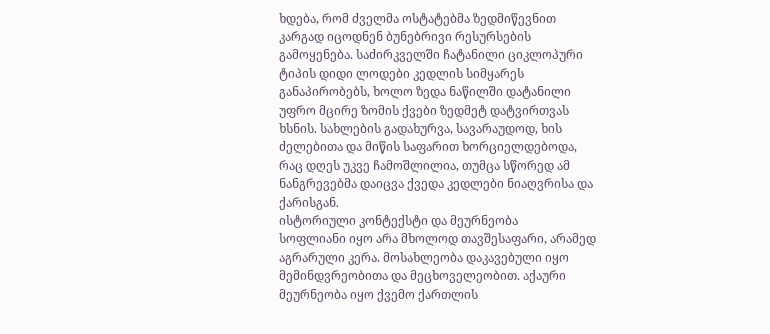ხდება, რომ ძველმა ოსტატებმა ზედმიწევნით კარგად იცოდნენ ბუნებრივი რესურსების გამოყენება. საძირკველში ჩატანილი ციკლოპური ტიპის დიდი ლოდები კედლის სიმყარეს განაპირობებს, ხოლო ზედა ნაწილში დატანილი უფრო მცირე ზომის ქვები ზედმეტ დატვირთვას ხსნის. სახლების გადახურვა, სავარაუდოდ, ხის ძელებითა და მიწის საფარით ხორციელდებოდა, რაც დღეს უკვე ჩამოშლილია, თუმცა სწორედ ამ ნანგრევებმა დაიცვა ქვედა კედლები ნიაღვრისა და ქარისგან.
ისტორიული კონტექსტი და მეურნეობა
სოფლიანი იყო არა მხოლოდ თავშესაფარი, არამედ აგრარული კერა. მოსახლეობა დაკავებული იყო მემინდვრეობითა და მეცხოველეობით. აქაური მეურნეობა იყო ქვემო ქართლის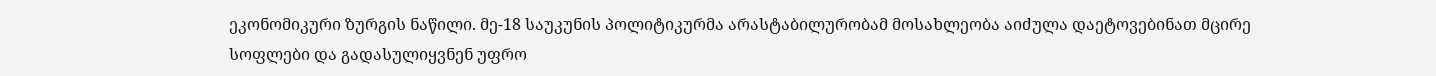ეკონომიკური ზურგის ნაწილი. მე-18 საუკუნის პოლიტიკურმა არასტაბილურობამ მოსახლეობა აიძულა დაეტოვებინათ მცირე სოფლები და გადასულიყვნენ უფრო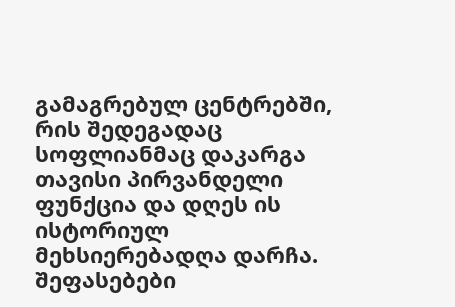გამაგრებულ ცენტრებში, რის შედეგადაც სოფლიანმაც დაკარგა თავისი პირვანდელი ფუნქცია და დღეს ის ისტორიულ მეხსიერებადღა დარჩა.
შეფასებები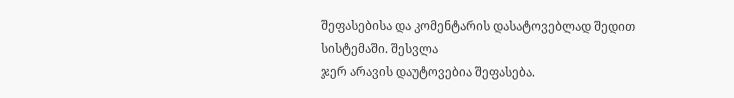შეფასებისა და კომენტარის დასატოვებლად შედით სისტემაში. შესვლა
ჯერ არავის დაუტოვებია შეფასება.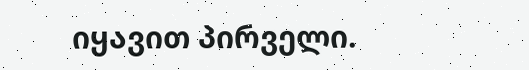იყავით პირველი.